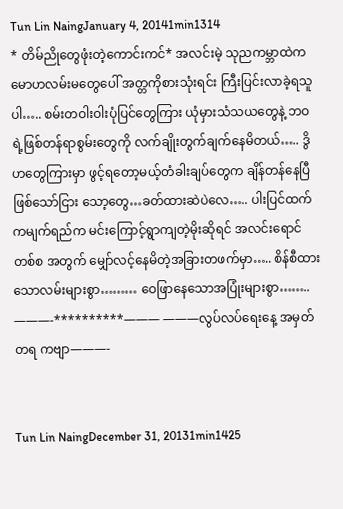Tun Lin NaingJanuary 4, 20141min1314
* တိမ်ညိုတွေဖုံးတဲ့ကောင်းကင်* အလင်းမဲ့ သုညကမ္ဘာထဲက မောဟလမ်းမတွေပေါ် အတ္တကိုစားသုံးရင်း ကြီးပြင်းလာခဲ့ရသူပါ….. စမ်းတဝါးဝါးပုံပြင်တွေကြား ယုံမှားသံသယတွေနဲ့ ဘဝရဲ့ဖြစ်တန်ရာစွမ်းတွေကို လက်ချိုးတွက်ချက်နေမိတယ်….. ဒွိဟတွေကြားမှာ ဖွင့်ရတော့မယ့်တံခါးချပ်တွေက ချိန်တန်နေပြီဖြစ်သော်ငြား သော့တွေ…ခတ်ထားဆဲပဲလေ….. ပါးပြင်ထက်ကမျက်ရည်က မင်းကြောင့်ရွာကျတဲ့မိုးဆိုရင် အလင်းရောင်တစ်စ အတွက် မျှော်လင့်နေမိတဲ့အခြားတဖက်မှာ….. စိန်စီထားသောလမ်းများစွာ……… ဝေဖြာနေသောအပြုံးများစွာ…….. ———-**********——— ———လွပ်လပ်ရေးနေ့ အမှတ်တရ ကဗျာ———-


Tun Lin NaingDecember 31, 20131min1425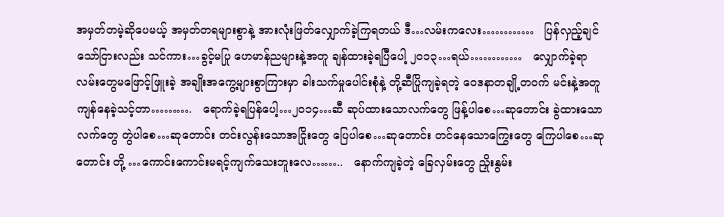အမှတ်တမဲ့ဆိုပေမယ့် အမှတ်တရများစွာနဲ့ အားလုံးဖြတ်လျှောက်ခဲ့ကြရတယ် ဒီ…လမ်းကလေး…………   ပြန်လှည့်ချင်သော်ငြားလည်း သင်ကား…ခွင့်မပြု ဟေမာန်ညများနဲ့အတူ ချန်ထားခဲ့ရပြီပေါ့ ၂၀၁၃…ရယ်…………   လျှောက်ခဲ့ရာလမ်းတွေမဖြောင့်ဖြူးခဲ့ အချိုးအကွေ့များစွာကြားမှာ ခါးသက်မှုပေါင်းစုံနဲ့ တို့ဆီပြိုကျခဲ့ရတဲ့ ဝေဒနာတချို့တဝက် မင်းနဲ့အတူ ကျန်နေခဲ့သင့်တာ……….   ရောက်ခဲ့ရပြန်ပေါ့…၂၀၁၄…ဆီ ဆုပ်ထားသောလက်တွေ ဖြန့်ပါစေ…ဆုတောင်း ခွဲထားသောလက်တွေ တွဲပါစေ…ဆုတောင်း တင်းလွန်းသောအငြိုးတွေ ပြေပါစေ…ဆုတောင်း တင်နေသောကြွေးတွေ ကြေပါစေ…ဆုတောင်း တို့ …ကောင်းကောင်းမရင့်ကျက်သေးဘူးလေ……..   နောက်ကျခဲ့တဲ့ ခြေလှမ်းတွေ ညှိုးနွမ်း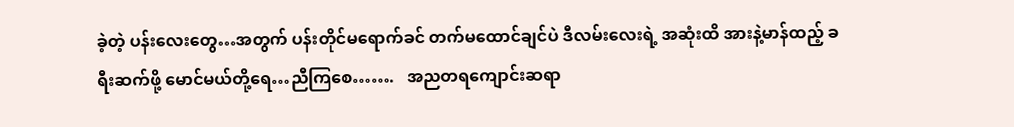ခဲ့တဲ့ ပန်းလေးတွေ…အတွက် ပန်းတိုင်မရောက်ခင် တက်မထောင်ချင်ပဲ ဒီလမ်းလေးရဲ့ အဆုံးထိ အားနဲ့မာန်ထည့် ခရီးဆက်ဖို့ မောင်မယ်တို့ရေ…ညီကြစေ…….   အညတရကျောင်းဆရာ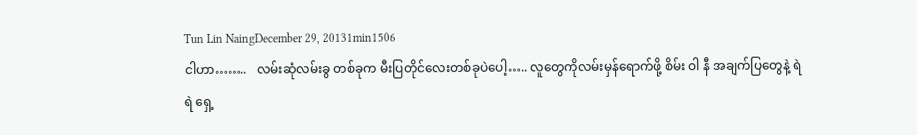Tun Lin NaingDecember 29, 20131min1506
ငါဟာ……..   လမ်းဆုံလမ်းခွ တစ်ခုက မီးပြတိုင်လေးတစ်ခုပဲပေါ့….. လူတွေကိုလမ်းမှန်ရောက်ဖို့ စိမ်း ဝါ နီ အချက်ပြတွေနဲ့ ရဲရဲ ရှေ့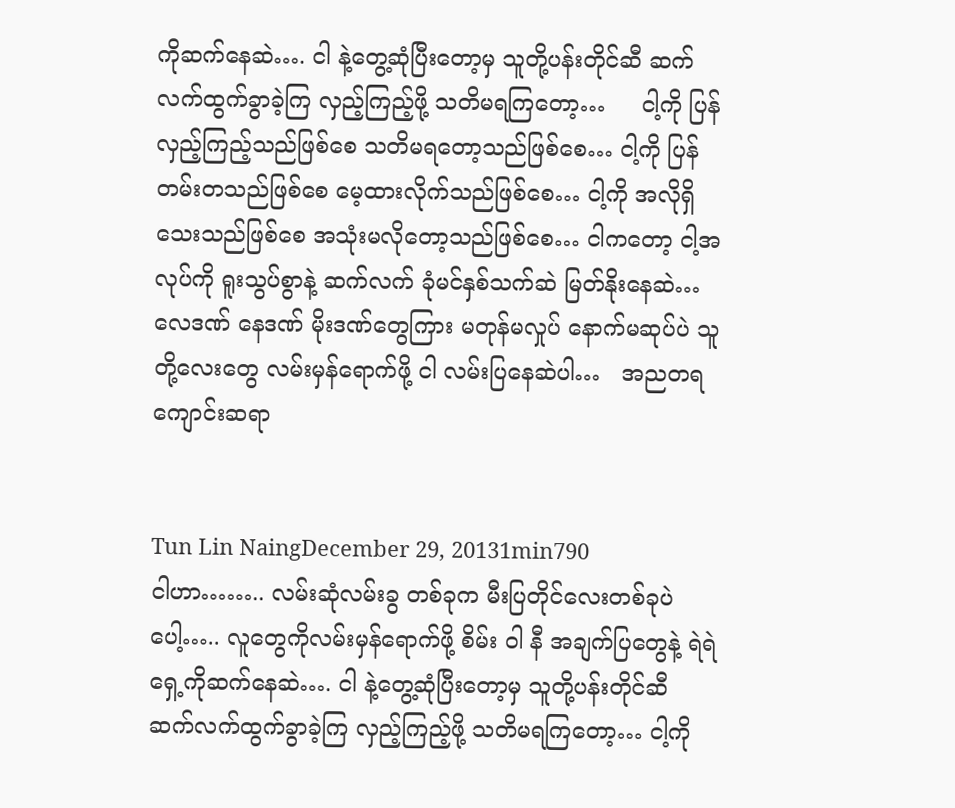ကိုဆက်နေဆဲ…. ငါ နဲ့တွေ့ဆုံပြီးတော့မှ သူတို့ပန်းတိုင်ဆီ ဆက်လက်ထွက်ခွာခဲ့ကြ လှည့်ကြည့်ဖို့ သတိမရကြတော့…     ငါ့ကို ပြန်လှည့်ကြည့်သည်ဖြစ်စေ သတိမရတော့သည်ဖြစ်စေ… ငါ့ကို ပြန်တမ်းတသည်ဖြစ်စေ မေ့ထားလိုက်သည်ဖြစ်စေ… ငါ့ကို အလိုရှိသေးသည်ဖြစ်စေ အသုံးမလိုတော့သည်ဖြစ်စေ… ငါကတော့ ငါ့အလုပ်ကို ရူးသွပ်စွာနဲ့ ဆက်လက် ခုံမင်နှစ်သက်ဆဲ မြတ်နိုးနေဆဲ…   လေဒဏ် နေဒဏ် မိုးဒဏ်တွေကြား မတုန်မလှုပ် နောက်မဆုပ်ပဲ သူတို့လေးတွေ လမ်းမှန်ရောက်ဖို့ ငါ လမ်းပြနေဆဲပါ…   အညတရကျောင်းဆရာ


Tun Lin NaingDecember 29, 20131min790
ငါဟာ…….. လမ်းဆုံလမ်းခွ တစ်ခုက မီးပြတိုင်လေးတစ်ခုပဲပေါ့….. လူတွေကိုလမ်းမှန်ရောက်ဖို့ စိမ်း ဝါ နီ အချက်ပြတွေနဲ့ ရဲရဲ ရှေ့ကိုဆက်နေဆဲ…. ငါ နဲ့တွေ့ဆုံပြီးတော့မှ သူတို့ပန်းတိုင်ဆီ ဆက်လက်ထွက်ခွာခဲ့ကြ လှည့်ကြည့်ဖို့ သတိမရကြတော့… ငါ့ကို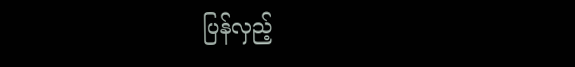ပြန်လှည့်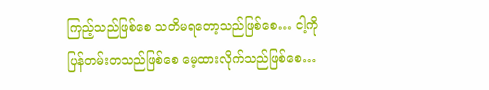ကြည့်သည်ဖြစ်စေ သတိမရတော့သည်ဖြစ်စေ… ငါ့ကို ပြန်တမ်းတသည်ဖြစ်စေ မေ့ထားလိုက်သည်ဖြစ်စေ…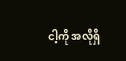ငါ့ကို အလိုရှိ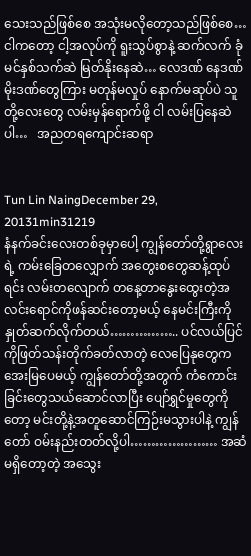သေးသည်ဖြစ်စေ အသုံးမလိုတော့သည်ဖြစ်စေ… ငါကတော့ ငါ့အလုပ်ကို ရူးသွပ်စွာနဲ့ ဆက်လက် ခုံမင်နှစ်သက်ဆဲ မြတ်နိုးနေဆဲ… လေဒဏ် နေဒဏ် မိုးဒဏ်တွေကြား မတုန်မလှုပ် နောက်မဆုပ်ပဲ သူတို့လေးတွေ လမ်းမှန်ရောက်ဖို့ ငါ လမ်းပြနေဆဲပါ…   အညတရကျောင်းဆရာ


Tun Lin NaingDecember 29, 20131min31219
နံနက်ခင်းလေးတစ်ခုမှာပေါ့ ကျွန်တော်တို့ရွာလေးရဲ့ ကမ်းခြေတလျှောက် အတွေးစတွေဆန့်ထုပ်ရင်း လမ်းတလျောက် တနေ့တာနွေးထွေးတဲ့အလင်းရောင်ကိုဖန်ဆင်းတော့မယ့် နေမင်းကြီးကိုနှုတ်ဆက်လိုက်တယ်…………….. ပင်လယ်ပြင်ကိုဖြတ်သန်းတိုက်ခတ်လာတဲ့ လေပြေနုတွေက အေးမြပေမယ့် ကျွန်တော်တို့အတွက် ကံကောင်းခြင်းတွေသယ်ဆောင်လာပြီး ပျော်ရွှင်မှုတွေကိုတော့ မင်းတို့နဲ့အတူဆောင်ကြဉ်းမသွားပါနဲ့ ကျွန်တော် ဝမ်းနည်းတတ်လို့ပါ………………… အဆံမရှိတော့တဲ့ အသွေး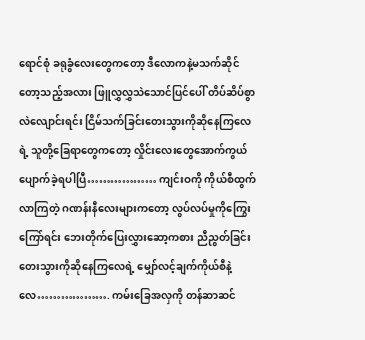ရောင်စုံ ခရုခွံလေးတွေကတော့ ဒီလောကနဲ့မသက်ဆိုင်တော့သည့်အလား ဖြူလွှလွှသဲသောင်ပြင်ပေါ် တိပ်ဆိပ်စွာလဲလျောင်းရင်း ငြိမ်သက်ခြင်းတေးသွားကိုဆိုနေကြလေရဲ့ သူတို့ခြေရာတွေကတော့ လှိုင်းလေးတွေအောက်ကွယ်ပျောက်ခဲ့ရပါပြီ……………… ကျင်းဝကို ကိုယ်စီထွက်လာကြတဲ့ ဂဏန်းနီလေးများကတော့ လွပ်လပ်မှုကိုကြွေးကြော်ရင်း ဘေးတိုက်ပြေးလွှားဆော့ကစား ညီညွတ်ခြင်းတေးသွားကိုဆိုနေကြလေရဲ့ မျှော်လင့်ချက်ကိုယ်စီနဲ့လေ………………. ကမ်းခြေအလှကို တန်ဆာဆင်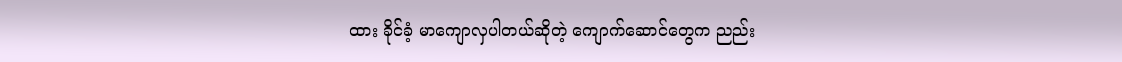ထား ခိုင်ခံ့ မာကျောလှပါတယ်ဆိုတဲ့ ကျောက်ဆောင်တွေက ညည်း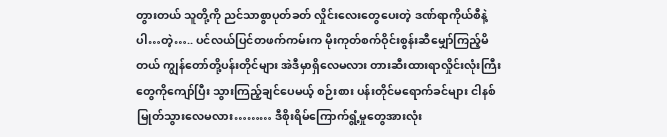တွားတယ် သူတို့ကို ညင်သာစွာပုတ်ခတ် လှိုင်းလေးတွေပေးတဲ့ ဒဏ်ရာကိုယ်စီနဲ့ပါ…တဲ့….. ပင်လယ်ပြင်တဖက်ကမ်းက မိုးကုတ်စက်ဝိုင်းစွန်းဆီမျှော်ကြည့်မိတယ် ကျွန်တော်တို့ပန်းတိုင်များ အဲဒီမှာရှိလေမလား တားဆီးထားရာလှိုင်းလုံးကြီးတွေကိုကျော်ပြီး သွားကြည့်ချင်ပေမယ့် စဉ်းစား ပန်းတိုင်မရောက်ခင်များ ငါနစ်မြုတ်သွားလေမလား……… ဒီစိုးရိမ်ကြောက်ရွံ့မှုတွေအားလုံး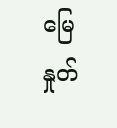မြေနှုတ်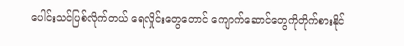ပေါင်းသင်ပြစ်လိုက်တယ် ရေလှိုင်းတွေတောင် ကျောက်ဆောင်တွေကိုတိုက်စားနိုင်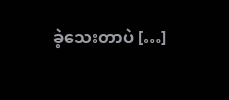ခဲ့သေးတာပဲ […]